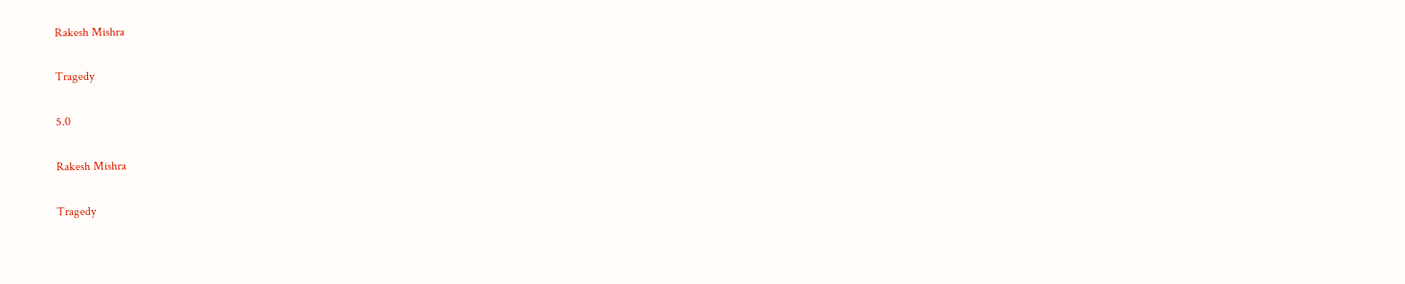Rakesh Mishra

Tragedy

5.0

Rakesh Mishra

Tragedy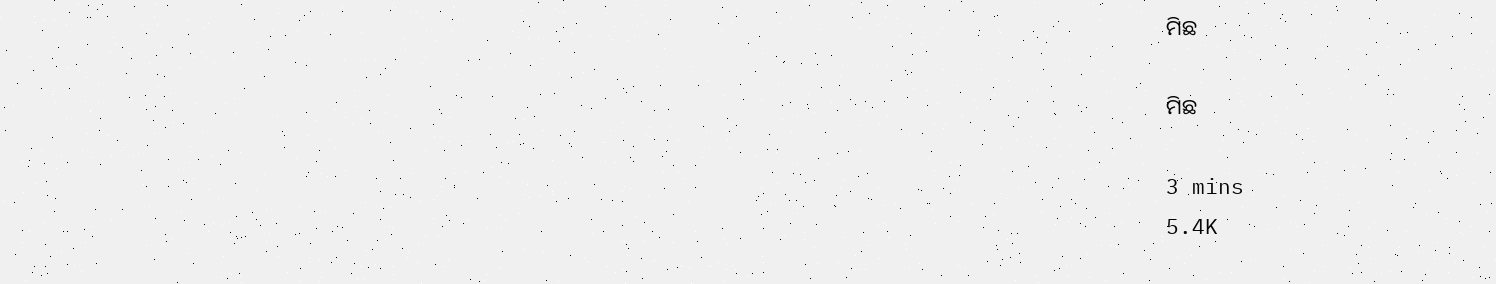ମିଛ

ମିଛ

3 mins
5.4K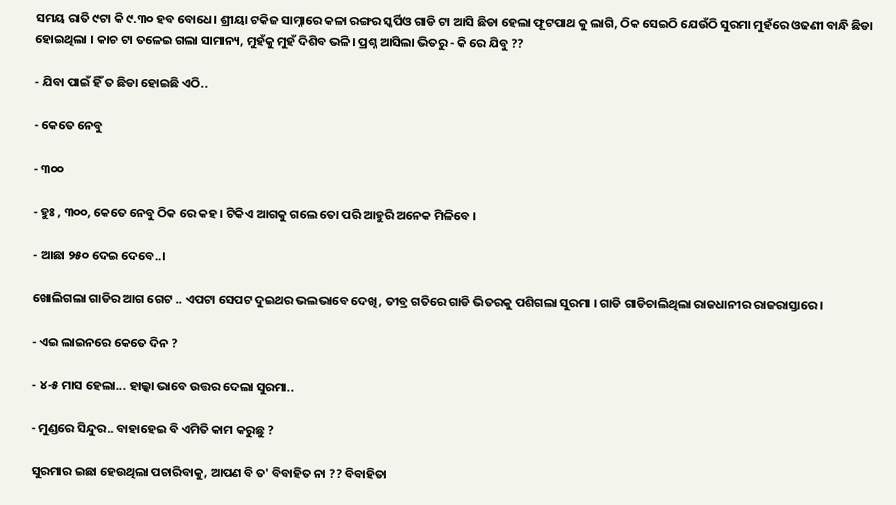ସମୟ ରାତି ୯ଟା କି ୯.୩୦ ହବ ବୋଧେ। ଶ୍ରୀୟା ଟକିଜ ସାମ୍ନାରେ କଳା ରଙ୍ଗର ସ୍କର୍ପିଓ ଗାଡି ଟା ଆସି ଛିଡା ହେଲା ଫୂଟପାଥ କୁ ଲାଗି, ଠିକ ସେଇଠି ଯେଉଁଠି ସୁରମା ମୁହଁରେ ଓଢଣୀ ବାନ୍ଧି ଛିଡା ହୋଇଥିଲା । କାଚ ଟା ତଳେଇ ଗଲା ସାମାନ୍ୟ, ମୁହଁକୁ ମୁହଁ ଦିଶିବ ଭଳି। ପ୍ରଶ୍ନ ଆସିଲା ଭିତରୁ - କି ରେ ଯିବୁ ??

- ଯିବା ପାଇଁ ହିଁ ତ ଛିଡା ହୋଇଛି ଏଠି..

- କେତେ ନେବୁ

- ୩୦୦

- ହୁଃ , ୩୦୦, କେତେ ନେବୁ ଠିକ ରେ କହ । ଟିକିଏ ଆଗକୁ ଗଲେ ତୋ ପରି ଆହୁରି ଅନେକ ମିଳିବେ ।

- ଆଛା ୨୫୦ ଦେଇ ଦେବେ..।

ଖୋଲିଗଲା ଗାଡିର ଆଗ ଗେଟ .. ଏପଟା ସେପଟ ଦୁଇଥର ଭଲଭାବେ ଦେଖି, ତୀବ୍ର ଗତିରେ ଗାଡି ଭିତରକୁ ପଶିଗଲା ସୁରମା । ଗାଡି ଗାଡିଚାଲିଥିଲା ରାଜଧାନୀର ରାଜରାସ୍ତାରେ ।

- ଏଇ ଲାଇନରେ କେତେ ଦିନ ?

- ୪-୫ ମାସ ହେଲା... ହାଲ୍କା ଭାବେ ଉତ୍ତର ଦେଲା ସୁରମା..

- ମୁଣ୍ଡରେ ସିନ୍ଦୁର.. ବାହାହେଇ ବି ଏମିତି କାମ କରୁଛୁ ?

ସୁରମାର ଇଛା ହେଉଥିଲା ପଚାରିବାକୁ, ଆପଣ ବି ତ' ବିବାହିତ ନା ?? ବିବାହିତା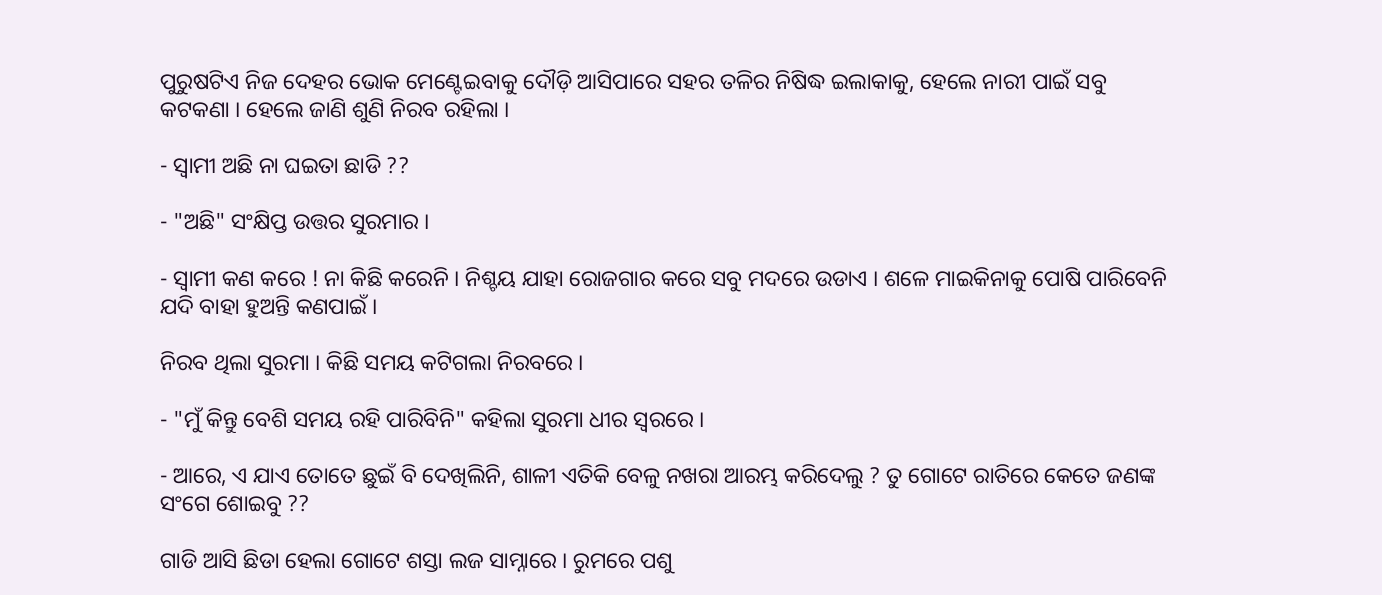ପୁରୁଷଟିଏ ନିଜ ଦେହର ଭୋକ ମେଣ୍ଟେଇବାକୁ ଦୌଡ଼ି ଆସିପାରେ ସହର ତଳିର ନିଷିଦ୍ଧ ଇଲାକାକୁ, ହେଲେ ନାରୀ ପାଇଁ ସବୁ କଟକଣା । ହେଲେ ଜାଣି ଶୁଣି ନିରବ ରହିଲା ।

- ସ୍ୱାମୀ ଅଛି ନା ଘଇତା ଛାଡି ??

- "ଅଛି" ସଂକ୍ଷିପ୍ତ ଉତ୍ତର ସୁରମାର ।

- ସ୍ୱାମୀ କଣ କରେ ! ନା କିଛି କରେନି । ନିଶ୍ଚୟ ଯାହା ରୋଜଗାର କରେ ସବୁ ମଦରେ ଉଡାଏ । ଶଳେ ମାଇକିନାକୁ ପୋଷି ପାରିବେନି ଯଦି ବାହା ହୁଅନ୍ତି କଣପାଇଁ ।

ନିରବ ଥିଲା ସୁରମା । କିଛି ସମୟ କଟିଗଲା ନିରବରେ ।

- "ମୁଁ କିନ୍ତୁ ବେଶି ସମୟ ରହି ପାରିବିନି" କହିଲା ସୁରମା ଧୀର ସ୍ୱରରେ ।

- ଆରେ, ଏ ଯାଏ ତୋତେ ଛୁଇଁ ବି ଦେଖିଲିନି, ଶାଳୀ ଏତିକି ବେଳୁ ନଖରା ଆରମ୍ଭ କରିଦେଲୁ ? ତୁ ଗୋଟେ ରାତିରେ କେତେ ଜଣଙ୍କ ସଂଗେ ଶୋଇବୁ ??

ଗାଡି ଆସି ଛିଡା ହେଲା ଗୋଟେ ଶସ୍ତା ଲଜ ସାମ୍ନାରେ । ରୁମରେ ପଶୁ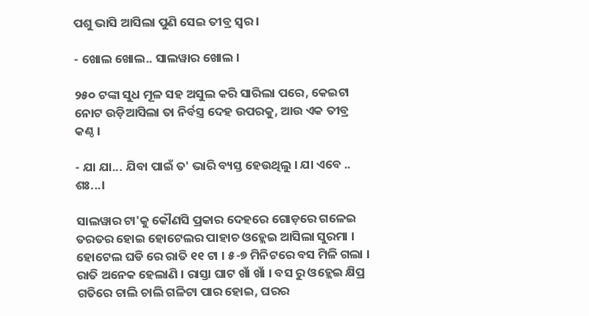ପଶୁ ଭାସି ଆସିଲା ପୁଣି ସେଇ ତୀବ୍ର ସ୍ୱର ।

- ଖୋଲ ଖୋଲ.. ସାଲୱାର ଖୋଲ ।

୨୫୦ ଟଙ୍କା ସୁଧ ମୂଳ ସହ ଅସୁଲ କରି ସାରିଲା ପରେ, କେଇଟା ନୋଟ ଉଡ଼ିଆସିଲା ତା ନିର୍ବସ୍ତ୍ର ଦେହ ଉପରକୁ, ଆଉ ଏକ ତୀବ୍ର କଣ୍ଠ ।

- ଯା ଯା... ଯିବା ପାଇଁ ତ' ଭାରି ବ୍ୟସ୍ତ ହେଉଥିଲୁ । ଯା ଏବେ .. ଶଃ...।

ସାଲୱାର ଟା'କୁ କୌଣସି ପ୍ରକାର ଦେହରେ ଗୋଡ଼ରେ ଗଳେଇ ତରତର ହୋଇ ହୋଟେଲର ପାହାଚ ଓହ୍ଲେଇ ଆସିଲା ସୁରମା । ହୋଟେଲ ଘଡି ରେ ରାତି ୧୧ ଟା । ୫-୭ ମିନିଟରେ ବସ ମିଳି ଗଲା । ରାତି ଅନେକ ହେଲାଣି । ରାସ୍ତା ଘାଟ ଖାଁ ଖାଁ । ବସ ରୁ ଓହ୍ଲେଇ କ୍ଷିପ୍ର ଗତିରେ ଚାଲି ଚାଲି ଗଳିଟା ପାର ହୋଇ, ଘରର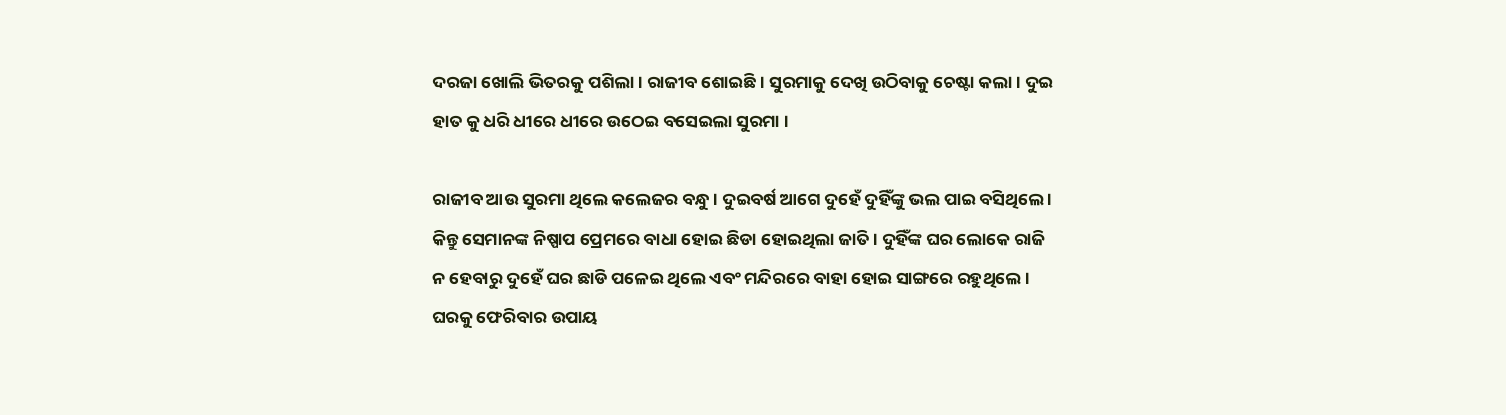ଦରଜା ଖୋଲି ଭିତରକୁ ପଶିଲା। ରାଜୀବ ଶୋଇଛି । ସୁରମାକୁ ଦେଖି ଉଠିବାକୁ ଚେଷ୍ଟା କଲା। ଦୁଇ ହାତ କୁ ଧରି ଧୀରେ ଧୀରେ ଉଠେଇ ବସେଇଲା ସୁରମା ।

ରାଜୀବ ଆଉ ସୁରମା ଥିଲେ କଲେଜର ବନ୍ଧୁ । ଦୁଇବର୍ଷ ଆଗେ ଦୁହେଁ ଦୁହିଁଙ୍କୁ ଭଲ ପାଇ ବସିଥିଲେ । କିନ୍ତୁ ସେମାନଙ୍କ ନିଷ୍ପାପ ପ୍ରେମରେ ବାଧା ହୋଇ ଛିଡା ହୋଇଥିଲା ଜାତି । ଦୁହିଁଙ୍କ ଘର ଲୋକେ ରାଜି ନ ହେବାରୁ ଦୁହେଁ ଘର ଛାଡି ପଳେଇ ଥିଲେ ଏବଂ ମନ୍ଦିରରେ ବାହା ହୋଇ ସାଙ୍ଗରେ ରହୁଥିଲେ । ଘରକୁ ଫେରିବାର ଉପାୟ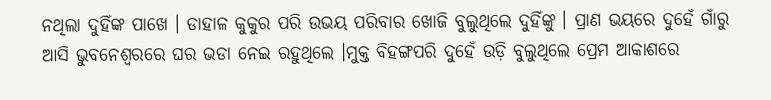ନଥିଲା ଦୁହିଁଙ୍କ ପାଖେ । ଡାହାଳ କୁକୁର ପରି ଉଭୟ ପରିବାର ଖୋଜି ବୁଲୁଥିଲେ ଦୁହିଁଙ୍କୁ । ପ୍ରାଣ ଭୟରେ ଦୁହେଁ ଗାଁରୁ ଆସି ଭୁବନେଶ୍ୱରରେ ଘର ଭଡା ନେଇ ରହୁଥିଲେ ।ମୁକ୍ତ ବିହଙ୍ଗପରି ଦୁହେଁ ଉଡ଼ି ବୁଲୁଥିଲେ ପ୍ରେମ ଆକାଶରେ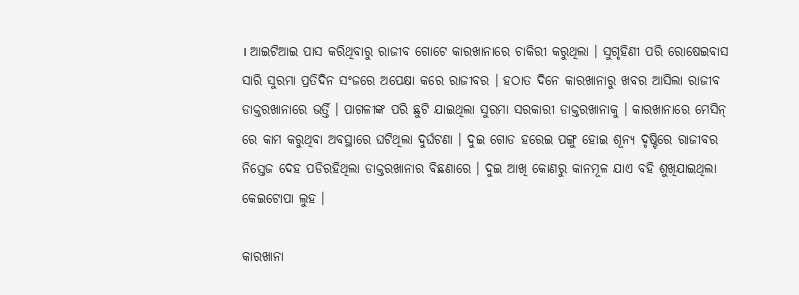। ଆଇଟିଆଇ ପାସ କରିଥିବାରୁ ରାଜୀବ ଗୋଟେ କାରଖାନାରେ ଚାକିରୀ କରୁଥିଲା । ସୁଗୃହିଣୀ ପରି ରୋଷେଇବାସ ସାରି ସୁରମା ପ୍ରତିଦିନ ସଂଜରେ ଅପେକ୍ଷା କରେ ରାଜୀବର । ହଠାତ ଦିନେ କାରଖାନାରୁ ଖବର ଆସିଲା ରାଜୀବ ଡାକ୍ତରଖାନାରେ ଭର୍ତ୍ତି । ପାଗଳୀଙ୍କ ପରି ଛୁଟି ଯାଇଥିଲା ସୁରମା ସରକାରୀ ଡାକ୍ତରଖାନାକୁ । କାରଖାନାରେ ମେସିନ୍ ରେ କାମ କରୁଥିବା ଅବସ୍ଥାରେ ଘଟିଥିଲା ଦୁର୍ଘଟଣା । ଦୁଇ ଗୋଡ ହରେଇ ପଙ୍ଗୁ ହୋଇ ଶୂନ୍ୟ ଦୃଷ୍ଟିରେ ରାଜୀବର ନିସ୍ତେଜ ଦେହ ପଡିରହିଥିଲା ଡାକ୍ତରଖାନାର ବିଛଣାରେ । ଦୁଇ ଆଖି କୋଣରୁ କାନମୂଳ ଯାଏ ବହି ଶୁଖିଯାଇଥିଲା କେଇଟୋପା ଲୁହ ।

କାରଖାନା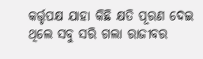କର୍ତ୍ତୃପକ୍ଷ ଯାହା କିଛି କ୍ଷତି ପୂରଣ ଦେଇ ଥିଲେ ସବୁ ସରି ଗଲା ରାଜୀବର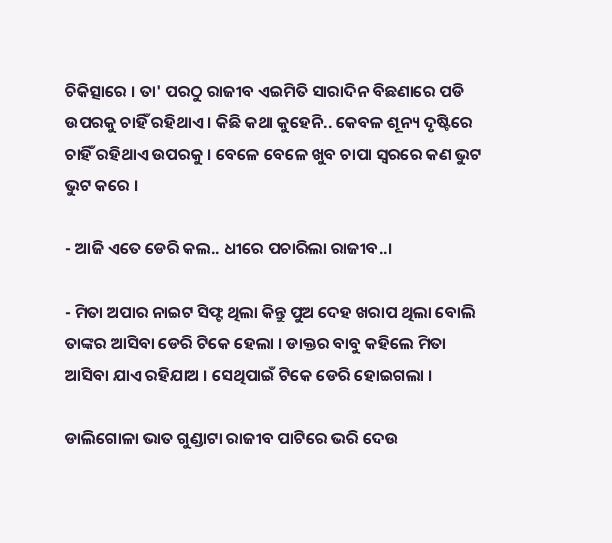ଚିକିତ୍ସାରେ । ତା' ପରଠୁ ରାଜୀବ ଏଇମିତି ସାରାଦିନ ବିଛଣାରେ ପଡି ଉପରକୁ ଚାହିଁ ରହିଥାଏ । କିଛି କଥା କୁହେନି.. କେବଳ ଶୂନ୍ୟ ଦୃଷ୍ଟିରେ ଚାହିଁ ରହିଥାଏ ଉପରକୁ । ବେଳେ ବେଳେ ଖୁବ ଚାପା ସ୍ୱରରେ କଣ ଭୁଟ ଭୁଟ କରେ ।

- ଆଜି ଏତେ ଡେରି କଲ.. ଧୀରେ ପଚାରିଲା ରାଜୀବ..।

- ମିତା ଅପାର ନାଇଟ ସିଫ୍ଟ ଥିଲା କିନ୍ତୁ ପୁଅ ଦେହ ଖରାପ ଥିଲା ବୋଲି ତାଙ୍କର ଆସିବା ଡେରି ଟିକେ ହେଲା । ଡାକ୍ତର ବାବୁ କହିଲେ ମିତା ଆସିବା ଯାଏ ରହିଯାଅ । ସେଥିପାଇଁ ଟିକେ ଡେରି ହୋଇଗଲା ।

ଡାଲିଗୋଳା ଭାତ ଗୁଣ୍ଡାଟା ରାଜୀବ ପାଟିରେ ଭରି ଦେଉ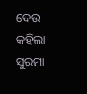ଦେଉ କହିଲା ସୁରମା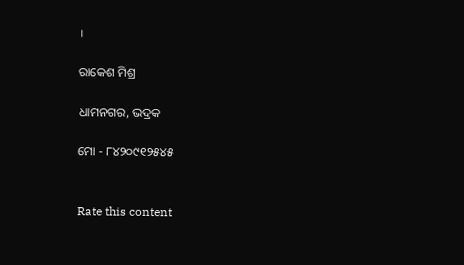।

ରାକେଶ ମିଶ୍ର

ଧାମନଗର, ଭଦ୍ରକ

ମୋ - ୮୪୨୦୯୧୨୫୪୫


Rate this content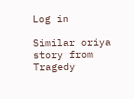Log in

Similar oriya story from Tragedy